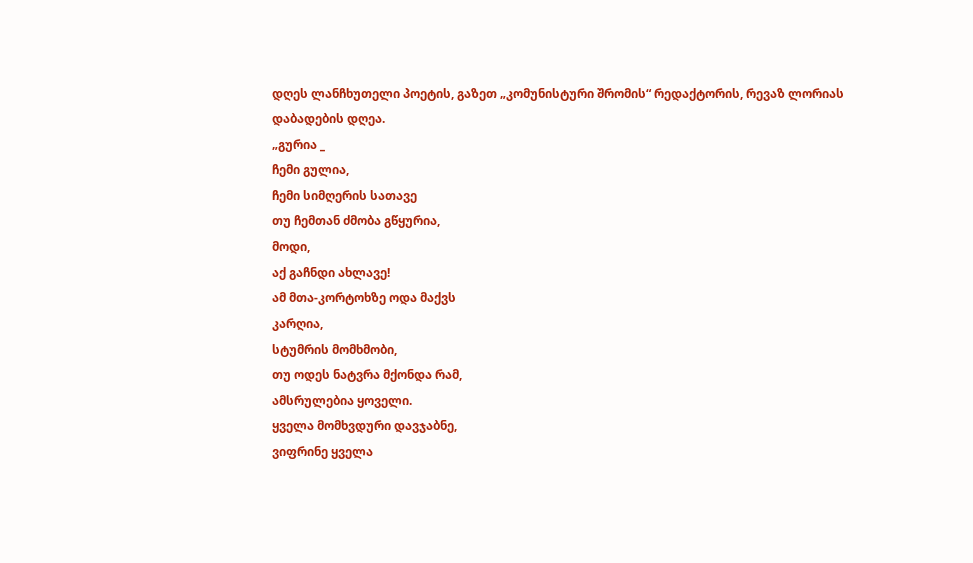დღეს ლანჩხუთელი პოეტის, გაზეთ „კომუნისტური შრომის“ რედაქტორის, რევაზ ლორიას დაბადების დღეა.
„გურია _
ჩემი გულია,
ჩემი სიმღერის სათავე
თუ ჩემთან ძმობა გწყურია,
მოდი,
აქ გაჩნდი ახლავე!
ამ მთა-კორტოხზე ოდა მაქვს
კარღია,
სტუმრის მომხმობი,
თუ ოდეს ნატვრა მქონდა რამ,
ამსრულებია ყოველი.
ყველა მომხვდური დავჯაბნე,
ვიფრინე ყველა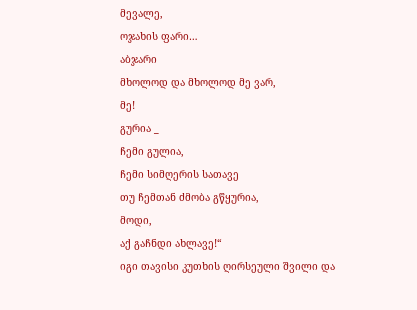მევალე,
ოჯახის ფარი…
აბჯარი
მხოლოდ და მხოლოდ მე ვარ,
მე!
გურია _
ჩემი გულია,
ჩემი სიმღერის სათავე
თუ ჩემთან ძმობა გწყურია,
მოდი,
აქ გაჩნდი ახლავე!“
იგი თავისი კუთხის ღირსეული შვილი და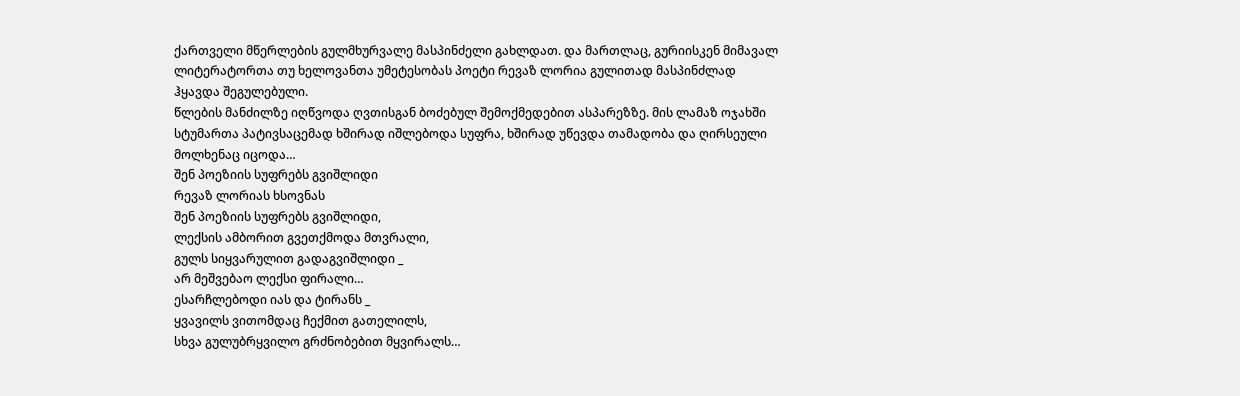ქართველი მწერლების გულმხურვალე მასპინძელი გახლდათ. და მართლაც, გურიისკენ მიმავალ ლიტერატორთა თუ ხელოვანთა უმეტესობას პოეტი რევაზ ლორია გულითად მასპინძლად ჰყავდა შეგულებული.
წლების მანძილზე იღწვოდა ღვთისგან ბოძებულ შემოქმედებით ასპარეზზე. მის ლამაზ ოჯახში სტუმართა პატივსაცემად ხშირად იშლებოდა სუფრა, ხშირად უწევდა თამადობა და ღირსეული მოლხენაც იცოდა…
შენ პოეზიის სუფრებს გვიშლიდი
რევაზ ლორიას ხსოვნას
შენ პოეზიის სუფრებს გვიშლიდი,
ლექსის ამბორით გვეთქმოდა მთვრალი,
გულს სიყვარულით გადაგვიშლიდი _
არ მეშვებაო ლექსი ფირალი…
ესარჩლებოდი იას და ტირანს _
ყვავილს ვითომდაც ჩექმით გათელილს,
სხვა გულუბრყვილო გრძნობებით მყვირალს…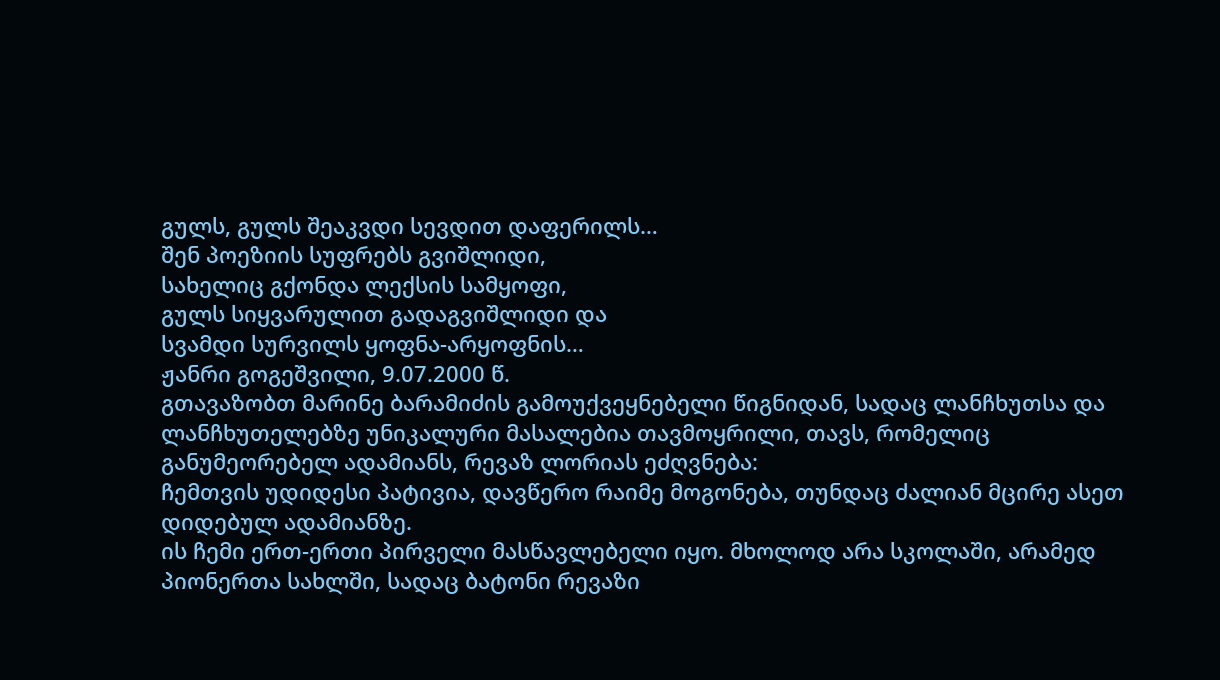გულს, გულს შეაკვდი სევდით დაფერილს…
შენ პოეზიის სუფრებს გვიშლიდი,
სახელიც გქონდა ლექსის სამყოფი,
გულს სიყვარულით გადაგვიშლიდი და
სვამდი სურვილს ყოფნა-არყოფნის…
ჟანრი გოგეშვილი, 9.07.2000 წ.
გთავაზობთ მარინე ბარამიძის გამოუქვეყნებელი წიგნიდან, სადაც ლანჩხუთსა და ლანჩხუთელებზე უნიკალური მასალებია თავმოყრილი, თავს, რომელიც განუმეორებელ ადამიანს, რევაზ ლორიას ეძღვნება:
ჩემთვის უდიდესი პატივია, დავწერო რაიმე მოგონება, თუნდაც ძალიან მცირე ასეთ დიდებულ ადამიანზე.
ის ჩემი ერთ-ერთი პირველი მასწავლებელი იყო. მხოლოდ არა სკოლაში, არამედ პიონერთა სახლში, სადაც ბატონი რევაზი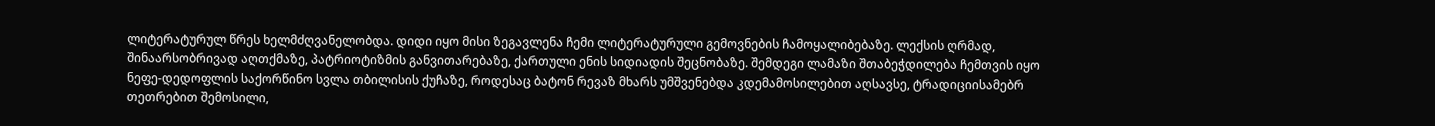ლიტერატურულ წრეს ხელმძღვანელობდა. დიდი იყო მისი ზეგავლენა ჩემი ლიტერატურული გემოვნების ჩამოყალიბებაზე. ლექსის ღრმად, შინაარსობრივად აღთქმაზე, პატრიოტიზმის განვითარებაზე, ქართული ენის სიდიადის შეცნობაზე. შემდეგი ლამაზი შთაბეჭდილება ჩემთვის იყო ნეფე-დედოფლის საქორწინო სვლა თბილისის ქუჩაზე, როდესაც ბატონ რევაზ მხარს უმშვენებდა კდემამოსილებით აღსავსე, ტრადიციისამებრ თეთრებით შემოსილი,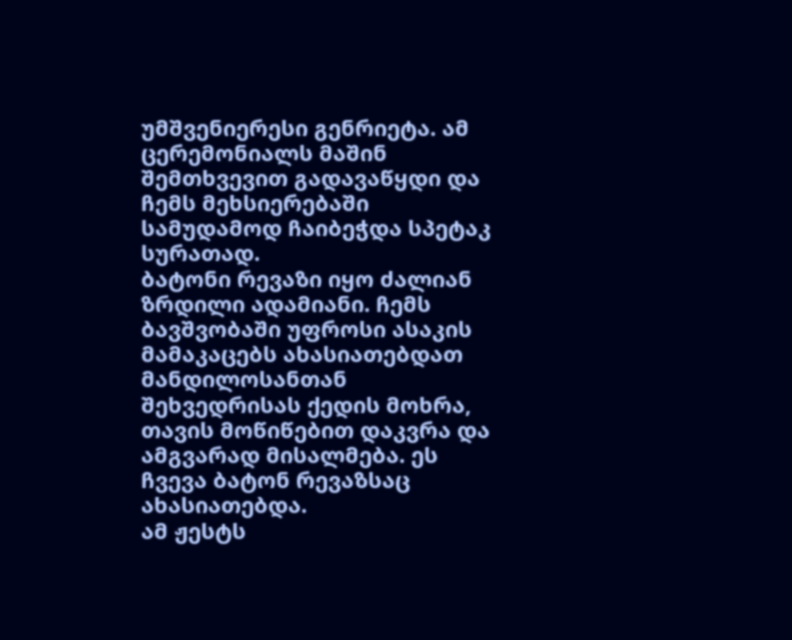უმშვენიერესი გენრიეტა. ამ ცერემონიალს მაშინ შემთხვევით გადავაწყდი და ჩემს მეხსიერებაში სამუდამოდ ჩაიბეჭდა სპეტაკ სურათად.
ბატონი რევაზი იყო ძალიან ზრდილი ადამიანი. ჩემს ბავშვობაში უფროსი ასაკის მამაკაცებს ახასიათებდათ მანდილოსანთან შეხვედრისას ქედის მოხრა, თავის მოწიწებით დაკვრა და ამგვარად მისალმება. ეს ჩვევა ბატონ რევაზსაც ახასიათებდა.
ამ ჟესტს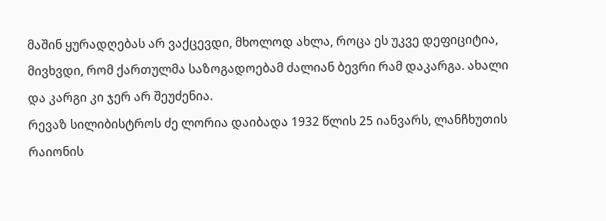მაშინ ყურადღებას არ ვაქცევდი, მხოლოდ ახლა, როცა ეს უკვე დეფიციტია, მივხვდი, რომ ქართულმა საზოგადოებამ ძალიან ბევრი რამ დაკარგა. ახალი და კარგი კი ჯერ არ შეუძენია.
რევაზ სილიბისტროს ძე ლორია დაიბადა 1932 წლის 25 იანვარს, ლანჩხუთის რაიონის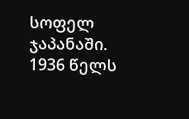სოფელ ჯაპანაში.
1936 წელს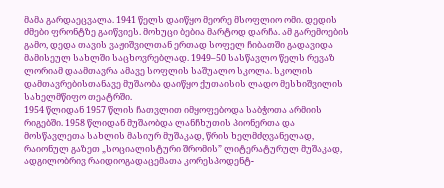მამა გარდაეცვალა. 1941 წელს დაიწყო მეორე მსოფლიო ომი. დედის ძმები ფრონტზე გაიწვიეს. მოხუცი ბებია მარტოდ დარჩა. ამ გარემოების გამო, დედა თავის ვაჟიშვილთან ერთად სოფელ ჩიბათში გადავიდა მამისეულ სახლში საცხოვრებლად. 1949–50 სასწავლო წელს რევაზ ლორიამ დაამთავრა ამავე სოფლის საშუალო სკოლა. სკოლის დამთავრებისთანავე მუშაობა დაიწყო ქუთაისის ლადო მესხიშვილის სახელმწიფო თეატრში.
1954 წლიდან 1957 წლის ჩათვლით იმყოფებოდა საბჭოთა არმიის რიგებში. 1958 წლიდან მუშაობდა ლანჩხუთის პიონერთა და მოსწავლეთა სახლის მასიურ მუშაკად, წრის ხელმძღვანელად, რაიონულ გაზეთ „სოციალისტური შრომის” ლიტერატურულ მუშაკად, ადგილობრივ რაიდიოგადაცემათა კორესპოდენტ-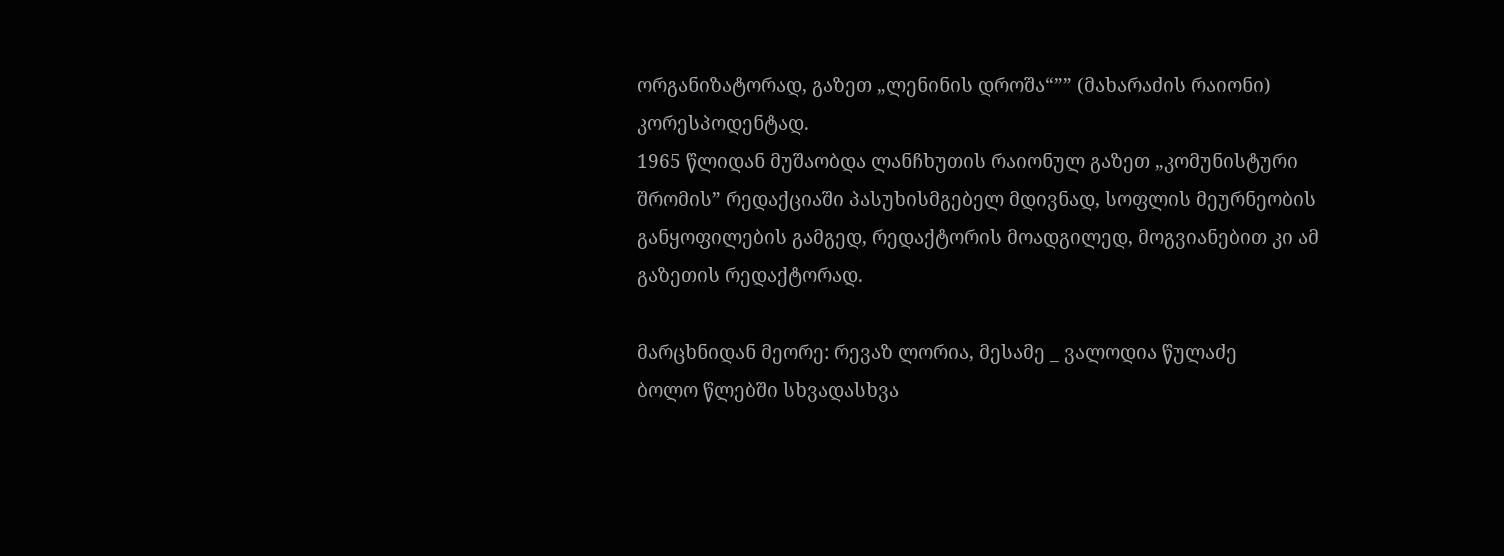ორგანიზატორად, გაზეთ „ლენინის დროშა“”” (მახარაძის რაიონი) კორესპოდენტად.
1965 წლიდან მუშაობდა ლანჩხუთის რაიონულ გაზეთ „კომუნისტური შრომის” რედაქციაში პასუხისმგებელ მდივნად, სოფლის მეურნეობის განყოფილების გამგედ, რედაქტორის მოადგილედ, მოგვიანებით კი ამ გაზეთის რედაქტორად.

მარცხნიდან მეორე: რევაზ ლორია, მესამე _ ვალოდია წულაძე
ბოლო წლებში სხვადასხვა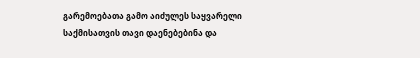გარემოებათა გამო აიძულეს საყვარელი საქმისათვის თავი დაენებებინა და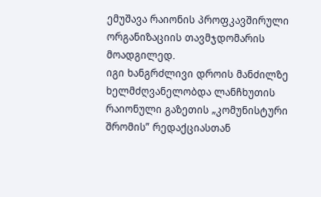ემუშავა რაიონის პროფკავშირული ორგანიზაციის თავმჯდომარის მოადგილედ.
იგი ხანგრძლივი დროის მანძილზე ხელმძღვანელობდა ლანჩხუთის რაიონული გაზეთის „კომუნისტური შრომის” რედაქციასთან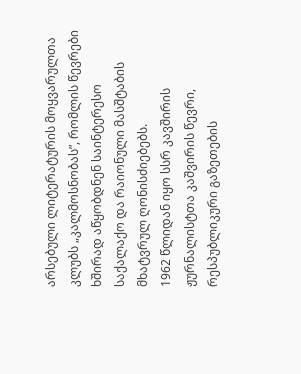არსებული ლიტერატურის მოყვარულთა კლუბს „კალმოსნობას”, რომლის წევრები ხშირად აწყობდნენ საინტერესო საქალაქო და რაიონული მასშტაბის მხატვრულ ღონისძიებებს.
1962 წლიდან იყო სსრ კავშირის ჟურნალისტთა კაშვირის წევრი, რესპუბლიკური გაზეთების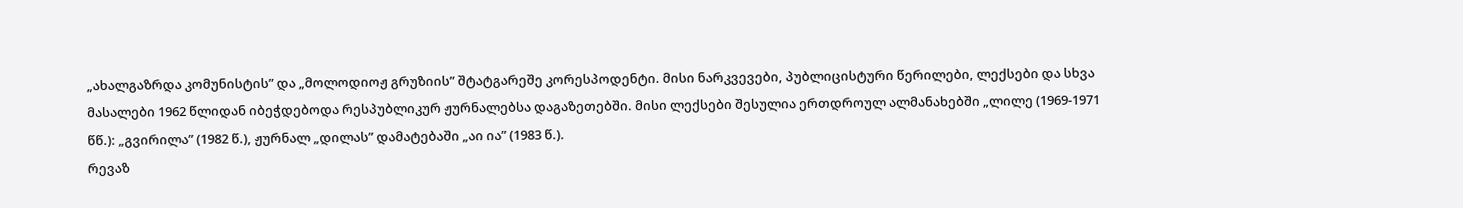„ახალგაზრდა კომუნისტის” და „მოლოდიოჟ გრუზიის” შტატგარეშე კორესპოდენტი. მისი ნარკვევები, პუბლიცისტური წერილები, ლექსები და სხვა მასალები 1962 წლიდან იბეჭდებოდა რესპუბლიკურ ჟურნალებსა დაგაზეთებში. მისი ლექსები შესულია ერთდროულ ალმანახებში „ლილე (1969-1971 წწ.): „გვირილა” (1982 წ.), ჟურნალ „დილას” დამატებაში „აი ია” (1983 წ.).
რევაზ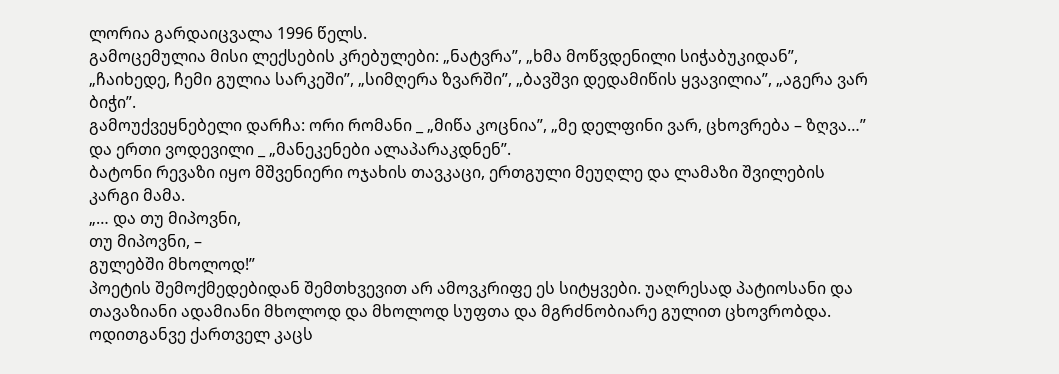ლორია გარდაიცვალა 1996 წელს.
გამოცემულია მისი ლექსების კრებულები: „ნატვრა”, „ხმა მოწვდენილი სიჭაბუკიდან”, „ჩაიხედე, ჩემი გულია სარკეში”, „სიმღერა ზვარში”, „ბავშვი დედამიწის ყვავილია”, „აგერა ვარ ბიჭი”.
გამოუქვეყნებელი დარჩა: ორი რომანი _ „მიწა კოცნია”, „მე დელფინი ვარ, ცხოვრება – ზღვა…” და ერთი ვოდევილი _ „მანეკენები ალაპარაკდნენ”.
ბატონი რევაზი იყო მშვენიერი ოჯახის თავკაცი, ერთგული მეუღლე და ლამაზი შვილების კარგი მამა.
„… და თუ მიპოვნი,
თუ მიპოვნი, –
გულებში მხოლოდ!”
პოეტის შემოქმედებიდან შემთხვევით არ ამოვკრიფე ეს სიტყვები. უაღრესად პატიოსანი და თავაზიანი ადამიანი მხოლოდ და მხოლოდ სუფთა და მგრძნობიარე გულით ცხოვრობდა.
ოდითგანვე ქართველ კაცს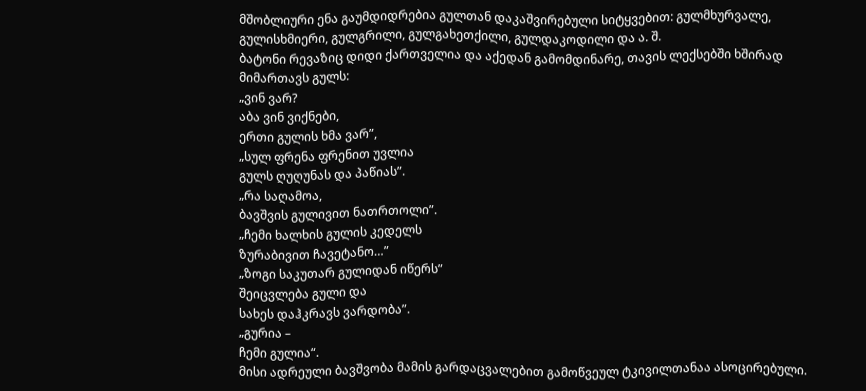მშობლიური ენა გაუმდიდრებია გულთან დაკაშვირებული სიტყვებით: გულმხურვალე, გულისხმიერი, გულგრილი, გულგახეთქილი, გულდაკოდილი და ა. შ.
ბატონი რევაზიც დიდი ქართველია და აქედან გამომდინარე, თავის ლექსებში ხშირად მიმართავს გულს:
„ვინ ვარ?
აბა ვინ ვიქნები,
ერთი გულის ხმა ვარ”,
„სულ ფრენა ფრენით უვლია
გულს ღუღუნას და პაწიას”.
„რა საღამოა,
ბავშვის გულივით ნათრთოლი”.
„ჩემი ხალხის გულის კედელს
ზურაბივით ჩავეტანო…”
„ზოგი საკუთარ გულიდან იწერს”
შეიცვლება გული და
სახეს დაჰკრავს ვარდობა”.
„გურია –
ჩემი გულია“.
მისი ადრეული ბავშვობა მამის გარდაცვალებით გამოწვეულ ტკივილთანაა ასოცირებული.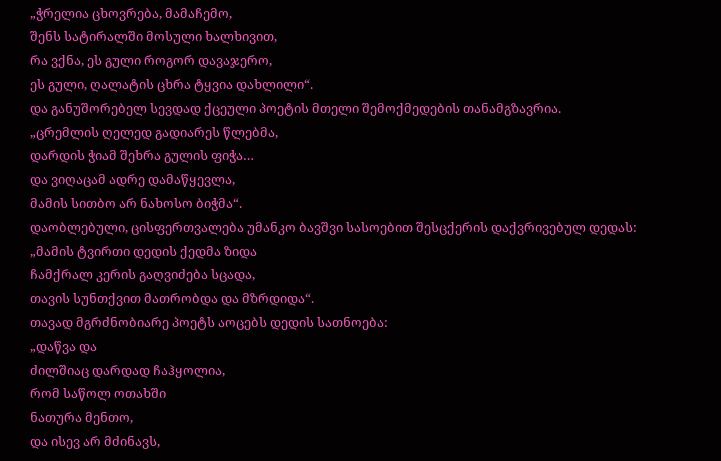„ჭრელია ცხოვრება, მამაჩემო,
შენს სატირალში მოსული ხალხივით,
რა ვქნა, ეს გული როგორ დავაჯერო,
ეს გული, ღალატის ცხრა ტყვია დახლილი“.
და განუშორებელ სევდად ქცეული პოეტის მთელი შემოქმედების თანამგზავრია.
„ცრემლის ღელედ გადიარეს წლებმა,
დარდის ჭიამ შეხრა გულის ფიჭა…
და ვიღაცამ ადრე დამაწყევლა,
მამის სითბო არ ნახოსო ბიჭმა“.
დაობლებული, ცისფერთვალება უმანკო ბავშვი სასოებით შესცქერის დაქვრივებულ დედას:
„მამის ტვირთი დედის ქედმა ზიდა
ჩამქრალ კერის გაღვიძება სცადა,
თავის სუნთქვით მათრობდა და მზრდიდა“.
თავად მგრძნობიარე პოეტს აოცებს დედის სათნოება:
„დაწვა და
ძილშიაც დარდად ჩაჰყოლია,
რომ საწოლ ოთახში
ნათურა მენთო,
და ისევ არ მძინავს,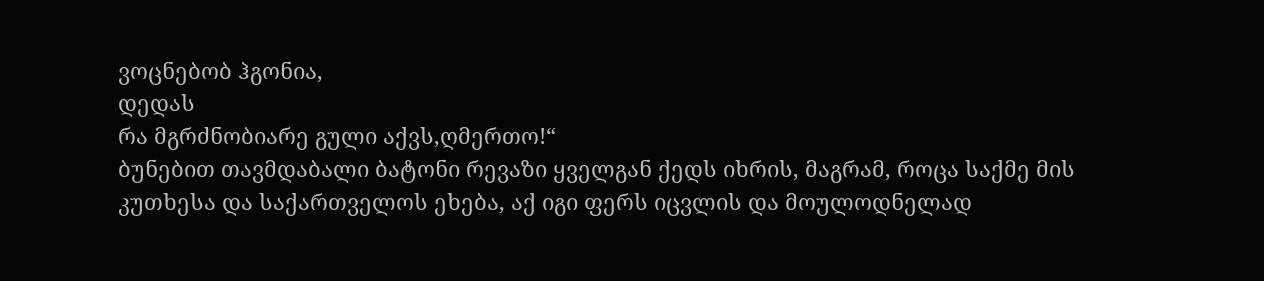ვოცნებობ ჰგონია,
დედას
რა მგრძნობიარე გული აქვს,ღმერთო!“
ბუნებით თავმდაბალი ბატონი რევაზი ყველგან ქედს იხრის, მაგრამ, როცა საქმე მის კუთხესა და საქართველოს ეხება, აქ იგი ფერს იცვლის და მოულოდნელად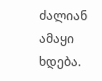ძალიან ამაყი ხდება.